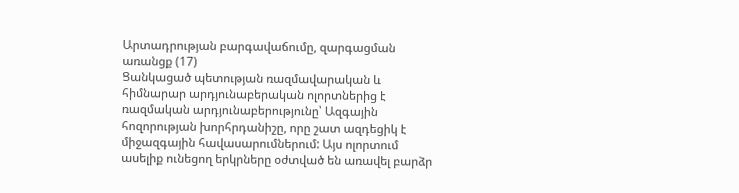Արտադրության բարգավաճումը, զարգացման առանցք (17)
Ցանկացած պետության ռազմավարական և հիմնարար արդյունաբերական ոլորտներից է ռազմական արդյունաբերությունը՝ Ազգային հոզորության խորհրդանիշը, որը շատ ազդեցիկ է միջազգային հավասարումներում: Այս ոլորտում ասելիք ունեցող երկրները օժտված են առավել բարձր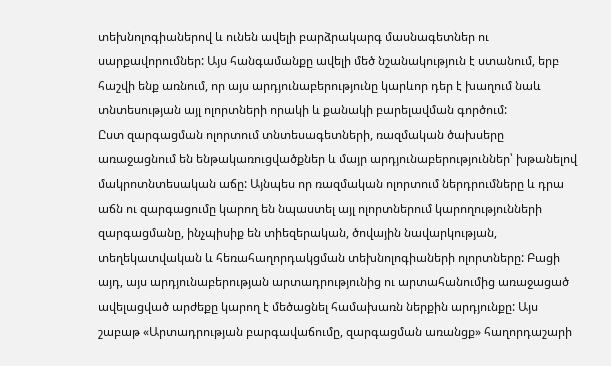տեխնոլոգիաներով և ունեն ավելի բարձրակարգ մասնագետներ ու սարքավորումներ: Այս հանգամանքը ավելի մեծ նշանակություն է ստանում, երբ հաշվի ենք առնում, որ այս արդյունաբերությունը կարևոր դեր է խաղում նաև տնտեսության այլ ոլորտների որակի և քանակի բարելավման գործում:
Ըստ զարգացման ոլորտում տնտեսագետների, ռազմական ծախսերը առաջացնում են ենթակառուցվածքներ և մայր արդյունաբերություններ՝ խթանելով մակրոտնտեսական աճը: Այնպես որ ռազմական ոլորտում ներդրումները և դրա աճն ու զարգացումը կարող են նպաստել այլ ոլորտներում կարողությունների զարգացմանը, ինչպիսիք են տիեզերական, ծովային նավարկության, տեղեկատվական և հեռահաղորդակցման տեխնոլոգիաների ոլորտները: Բացի այդ, այս արդյունաբերության արտադրությունից ու արտահանումից առաջացած ավելացված արժեքը կարող է մեծացնել համախառն ներքին արդյունքը: Այս շաբաթ «Արտադրության բարգավաճումը, զարգացման առանցք» հաղորդաշարի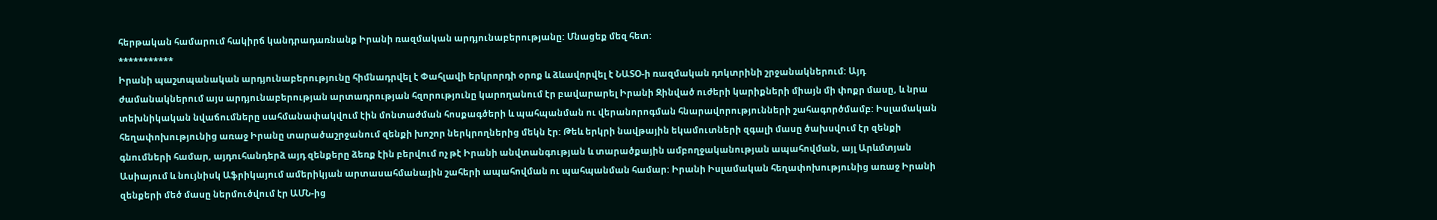հերթական համարում հակիրճ կանդրադառնանք Իրանի ռազմական արդյունաբերությանը: Մնացեք մեզ հետ:
***********
Իրանի պաշտպանական արդյունաբերությունը հիմնադրվել է Փահլավի երկրորդի օրոք և ձևավորվել է ՆԱՏՕ-ի ռազմական դոկտրինի շրջանակներում: Այդ ժամանակներում այս արդյունաբերության արտադրության հզորությունը կարողանում էր բավարարել Իրանի Զինված ուժերի կարիքների միայն մի փոքր մասը, և նրա տեխնիկական նվաճումները սահմանափակվում էին մոնտաժման հոսքագծերի և պահպանման ու վերանորոգման հնարավորությունների շահագործմամբ: Իսլամական հեղափոխությունից առաջ Իրանը տարածաշրջանում զենքի խոշոր ներկրողներից մեկն էր: Թեև երկրի նավթային եկամուտների զգալի մասը ծախսվում էր զենքի գնումների համար, այդուհանդերձ այդ զենքերը ձեռք էին բերվում ոչ թէ Իրանի անվտանգության և տարածքային ամբողջականության ապահովման, այլ Արևմտյան Ասիայում և նույնիսկ Աֆրիկայում ամերիկյան արտասահմանային շահերի ապահովման ու պահպանման համար: Իրանի Իսլամական հեղափոխությունից առաջ Իրանի զենքերի մեծ մասը ներմուծվում էր ԱՄՆ-ից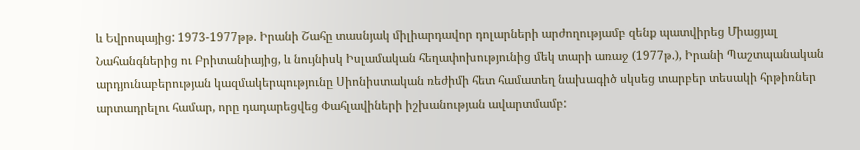և Եվրոպայից: 1973-1977թթ. Իրանի Շահը տասնյակ միլիարդավոր դոլարների արժողությամբ զենք պատվիրեց Միացյալ Նահանգներից ու Բրիտանիայից, և նույնիսկ Իսլամական հեղափոխությունից մեկ տարի առաջ (1977թ.), Իրանի Պաշտպանական արդյունաբերության կազմակերպությունը Սիոնիստական ռեժիմի հետ համատեղ նախագիծ սկսեց տարբեր տեսակի հրթիռներ արտադրելու համար, որը դադարեցվեց Փահլավիների իշխանության ավարտմամբ: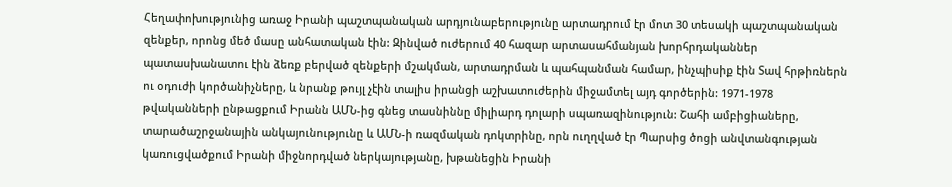Հեղափոխությունից առաջ Իրանի պաշտպանական արդյունաբերությունը արտադրում էր մոտ 30 տեսակի պաշտպանական զենքեր, որոնց մեծ մասը անհատական էին: Զինված ուժերում 40 հազար արտասահմանյան խորհրդականներ պատասխանատու էին ձեռք բերված զենքերի մշակման, արտադրման և պահպանման համար, ինչպիսիք էին Տավ հրթիռներն ու օդուժի կործանիչները, և նրանք թույլ չէին տալիս իրանցի աշխատուժերին միջամտել այդ գործերին: 1971-1978 թվականների ընթացքում Իրանն ԱՄՆ-ից գնեց տասնիննը միլիարդ դոլարի սպառազինություն: Շահի ամբիցիաները, տարածաշրջանային անկայունությունը և ԱՄՆ-ի ռազմական դոկտրինը, որն ուղղված էր Պարսից ծոցի անվտանգության կառուցվածքում Իրանի միջնորդված ներկայությանը, խթանեցին Իրանի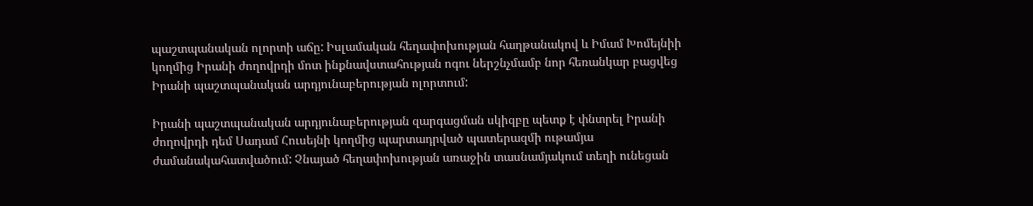պաշտպանական ոլորտի աճը: Իսլամական հեղափոխության հաղթանակով և Իմամ Խոմեյնիի կողմից Իրանի ժողովրդի մոտ ինքնավստահության ոգու ներշնչմամբ նոր հեռանկար բացվեց Իրանի պաշտպանական արդյունաբերության ոլորտում:

Իրանի պաշտպանական արդյունաբերության զարգացման սկիզբը պետք է փնտրել Իրանի ժողովրդի դեմ Սադամ Հուսեյնի կողմից պարտադրված պատերազմի ութամյա ժամանակահատվածում: Չնայած հեղափոխության առաջին տասնամյակում տեղի ունեցան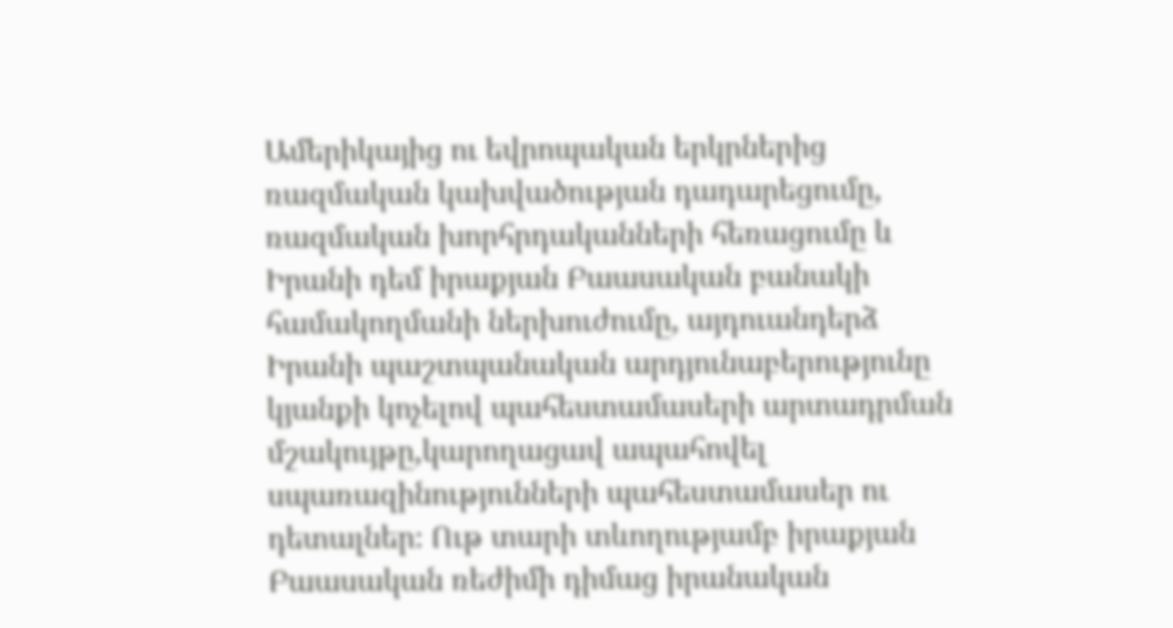Ամերիկայից ու եվրոպական երկրներից ռազմական կախվածության դադարեցումը, ռազմական խորհրդականների հեռացումը և Իրանի դեմ իրաքյան Բաասական բանակի համակողմանի ներխուժումը, այդուանդերձ Իրանի պաշտպանական արդյունաբերությունը կյանքի կոչելով պահեստամասերի արտադրման մշակույթը,կարողացավ ապահովել սպառազինությունների պահեստամասեր ու դետալներ։ Ութ տարի տևողությամբ իրաքյան Բաասական ռեժիմի դիմաց իրանական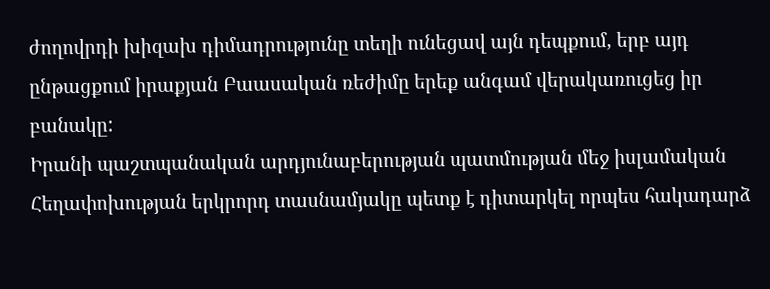ժողովրդի խիզախ դիմադրությունը տեղի ունեցավ այն դեպքում, երբ այդ ընթացքում իրաքյան Բաասական ռեժիմը երեք անգամ վերակառուցեց իր բանակը:
Իրանի պաշտպանական արդյունաբերության պատմության մեջ իսլամական Հեղափոխության երկրորդ տասնամյակը պետք է դիտարկել որպես հակադարձ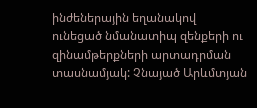ինժեներային եղանակով ունեցած նմանատիպ զենքերի ու զինամթերքների արտադրման տասնամյակ: Չնայած Արևմտյան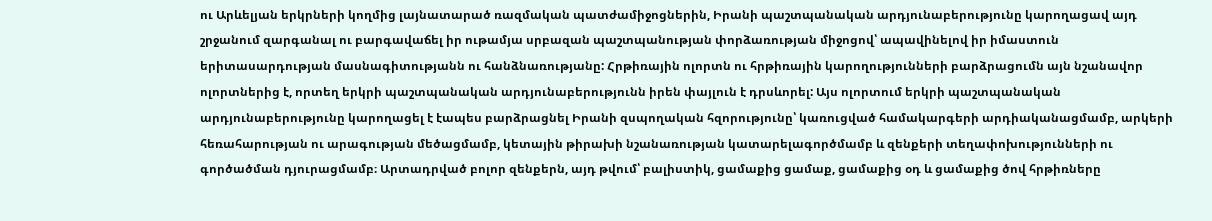ու Արևելյան երկրների կողմից լայնատարած ռազմական պատժամիջոցներին, Իրանի պաշտպանական արդյունաբերությունը կարողացավ այդ շրջանում զարգանալ ու բարգավաճել իր ութամյա սրբազան պաշտպանության փորձառության միջոցով՝ ապավինելով իր իմաստուն երիտասարդության մասնագիտությանն ու հանձնառությանը: Հրթիռային ոլորտն ու հրթիռային կարողությունների բարձրացումն այն նշանավոր ոլորտներից է, որտեղ երկրի պաշտպանական արդյունաբերությունն իրեն փայլուն է դրսևորել: Այս ոլորտում երկրի պաշտպանական արդյունաբերությունը կարողացել է էապես բարձրացնել Իրանի զսպողական հզորությունը՝ կառուցված համակարգերի արդիականացմամբ, արկերի հեռահարության ու արագության մեծացմամբ, կետային թիրախի նշանառության կատարելագործմամբ և զենքերի տեղափոխությունների ու գործածման դյուրացմամբ։ Արտադրված բոլոր զենքերն, այդ թվում՝ բալիստիկ, ցամաքից ցամաք, ցամաքից օդ և ցամաքից ծով հրթիռները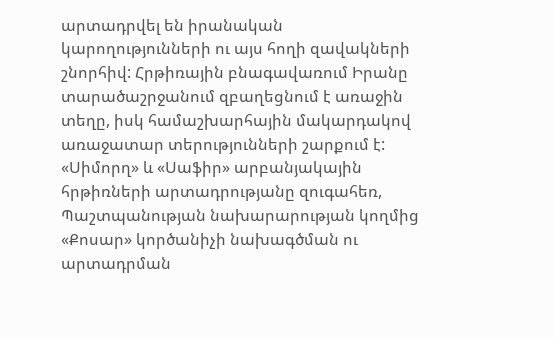արտադրվել են իրանական կարողությունների ու այս հողի զավակների շնորհիվ: Հրթիռային բնագավառում Իրանը տարածաշրջանում զբաղեցնում է առաջին տեղը, իսկ համաշխարհային մակարդակով առաջատար տերությունների շարքում է:
«Սիմորղ» և «Սաֆիր» արբանյակային հրթիռների արտադրությանը զուգահեռ, Պաշտպանության նախարարության կողմից «Քոսար» կործանիչի նախագծման ու արտադրման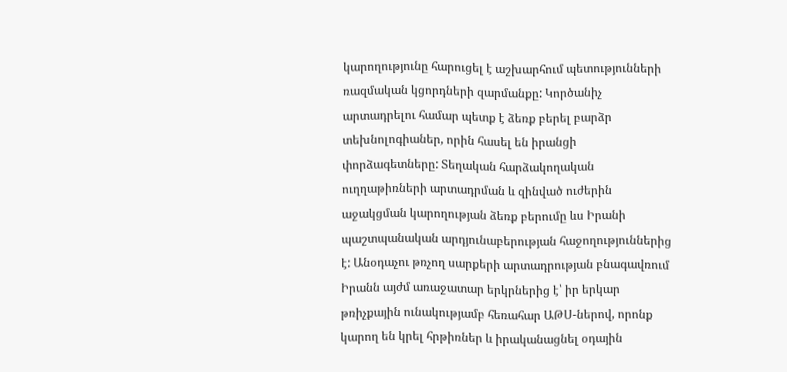կարողությունը հարուցել է աշխարհում պետությունների ռազմական կցորդների զարմանքը: Կործանիչ արտադրելու համար պետք է ձեռք բերել բարձր տեխնոլոգիաներ, որին հասել են իրանցի փորձագետները: Տեղական հարձակողական ուղղաթիռների արտադրման և զինված ուժերին աջակցման կարողության ձեռք բերումը ևս Իրանի պաշտպանական արդյունաբերության հաջողություններից է: Անօդաչու թռչող սարքերի արտադրության բնագավռում Իրանն այժմ առաջատար երկրներից է՝ իր երկար թռիչքային ունակությամբ հեռահար ԱԹՍ-ներով, որոնք կարող են կրել հրթիռներ և իրականացնել օդային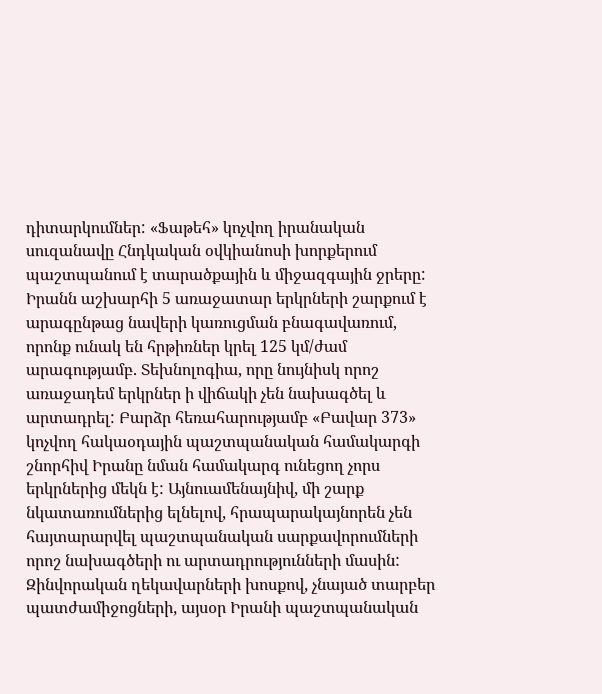դիտարկումներ: «Ֆաթեհ» կոչվող իրանական սուզանավը Հնդկական օվկիանոսի խորքերում պաշտպանում է տարածքային և միջազգային ջրերը: Իրանն աշխարհի 5 առաջատար երկրների շարքում է արագընթաց նավերի կառուցման բնագավառում, որոնք ունակ են հրթիռներ կրել 125 կմ/ժամ արագությամբ. Տեխնոլոգիա, որը նույնիսկ որոշ առաջադեմ երկրներ ի վիճակի չեն նախագծել և արտադրել: Բարձր հեռահարությամբ «Բավար 373» կոչվող հակաօդային պաշտպանական համակարգի շնորհիվ Իրանը նման համակարգ ունեցող չորս երկրներից մեկն է: Այնուամենայնիվ, մի շարք նկատառումներից ելնելով, հրապարակայնորեն չեն հայտարարվել պաշտպանական սարքավորումների որոշ նախագծերի ու արտադրությունների մասին:
Զինվորական ղեկավարների խոսքով, չնայած տարբեր պատժամիջոցների, այսօր Իրանի պաշտպանական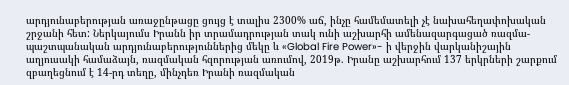արդյունաբերության առաջընթացը ցույց է տալիս 2300% աճ, ինչը համեմատելի չէ նախահեղափոխական շրջանի հետ: Ներկայումս Իրանն իր տրամադրության տակ ունի աշխարհի ամենազարգացած ռազմա-պաշտպանական արդյունաբերություններից մեկը և «Global Fire Power»- ի վերջին վարկանիշային աղյուսակի համաձայն, ռազմական հզորության առումով, 2019թ. Իրանը աշխարհում 137 երկրների շարքում զբաղեցնում է 14-րդ տեղը, մինչդեռ Իրանի ռազմական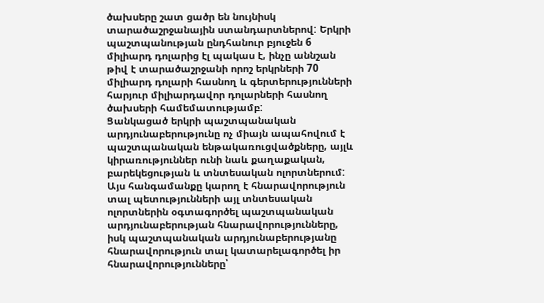ծախսերը շատ ցածր են նույնիսկ տարածաշրջանային ստանդարտներով: Երկրի պաշտպանության ընդհանուր բյուջեն 6 միլիարդ դոլարից էլ պակաս է, ինչը աննշան թիվ է տարածաշրջանի որոշ երկրների 70 միլիարդ դոլարի հասնող և գերտերությունների հարյուր միլիարդավոր դոլարների հասնող ծախսերի համեմատությամբ:
Ցանկացած երկրի պաշտպանական արդյունաբերությունը ոչ միայն ապահովում է պաշտպանական ենթակառուցվածքները, այլև կիրառություններ ունի նաև քաղաքական, բարեկեցության և տնտեսական ոլորտներում: Այս հանգամանքը կարող է հնարավորություն տալ պետությունների այլ տնտեսական ոլորտներին օգտագործել պաշտպանական արդյունաբերության հնարավորությունները, իսկ պաշտպանական արդյունաբերությանը հնարավորություն տալ կատարելագործել իր հնարավորությունները՝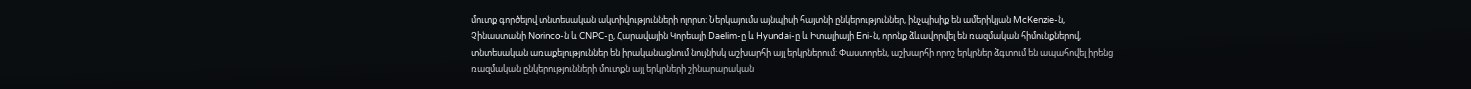մուտք գործելով տնտեսական ակտիվությունների ոլորտ: Ներկայումս այնպիսի հայտնի ընկերություններ, ինչպիսիք են ամերիկյան McKenzie-ն, Չինաստանի Norinco-ն և CNPC-ը, Հարավային Կորեայի Daelim-ը և Hyundai-ը և Իտալիայի Eni-ն, որոնք ձևավորվել են ռազմական հիմունքներով, տնտեսական առաքելություններ են իրականացնում նույնիսկ աշխարհի այլ երկրներում: Փաստորեն, աշխարհի որոշ երկրներ ձգտում են ապահովել իրենց ռազմական ընկերությունների մուտքն այլ երկրների շինարարական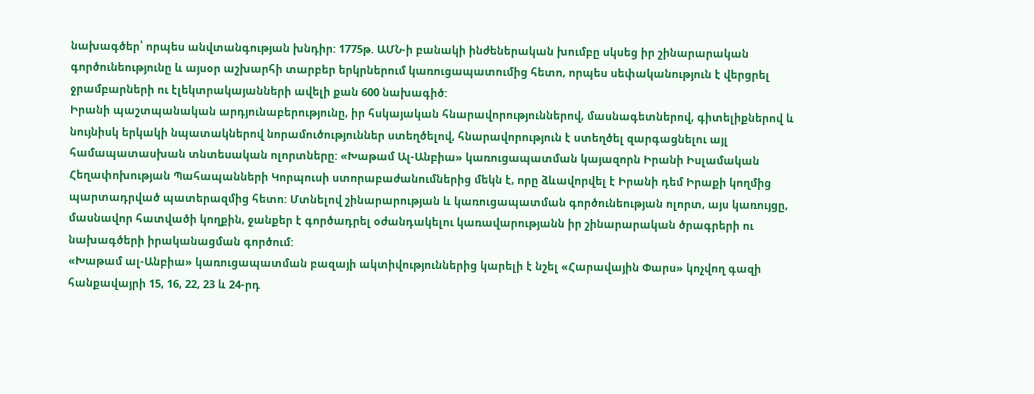նախագծեր՝ որպես անվտանգության խնդիր: 1775թ. ԱՄՆ-ի բանակի ինժեներական խումբը սկսեց իր շինարարական գործունեությունը և այսօր աշխարհի տարբեր երկրներում կառուցապատումից հետո, որպես սեփականություն է վերցրել ջրամբարների ու էլեկտրակայանների ավելի քան 600 նախագիծ:
Իրանի պաշտպանական արդյունաբերությունը, իր հսկայական հնարավորություններով, մասնագետներով, գիտելիքներով և նույնիսկ երկակի նպատակներով նորամուծություններ ստեղծելով, հնարավորություն է ստեղծել զարգացնելու այլ համապատասխան տնտեսական ոլորտները: «Խաթամ Ալ-Անբիա» կառուցապատման կայազորն Իրանի Իսլամական Հեղափոխության Պահապանների Կորպուսի ստորաբաժանումներից մեկն է, որը ձևավորվել է Իրանի դեմ Իրաքի կողմից պարտադրված պատերազմից հետո: Մտնելով շինարարության և կառուցապատման գործունեության ոլորտ, այս կառույցը, մասնավոր հատվածի կողքին, ջանքեր է գործադրել օժանդակելու կառավարությանն իր շինարարական ծրագրերի ու նախագծերի իրականացման գործում:
«Խաթամ ալ-Անբիա» կառուցապատման բազայի ակտիվություններից կարելի է նշել «Հարավային Փարս» կոչվող գազի հանքավայրի 15, 16, 22, 23 և 24-րդ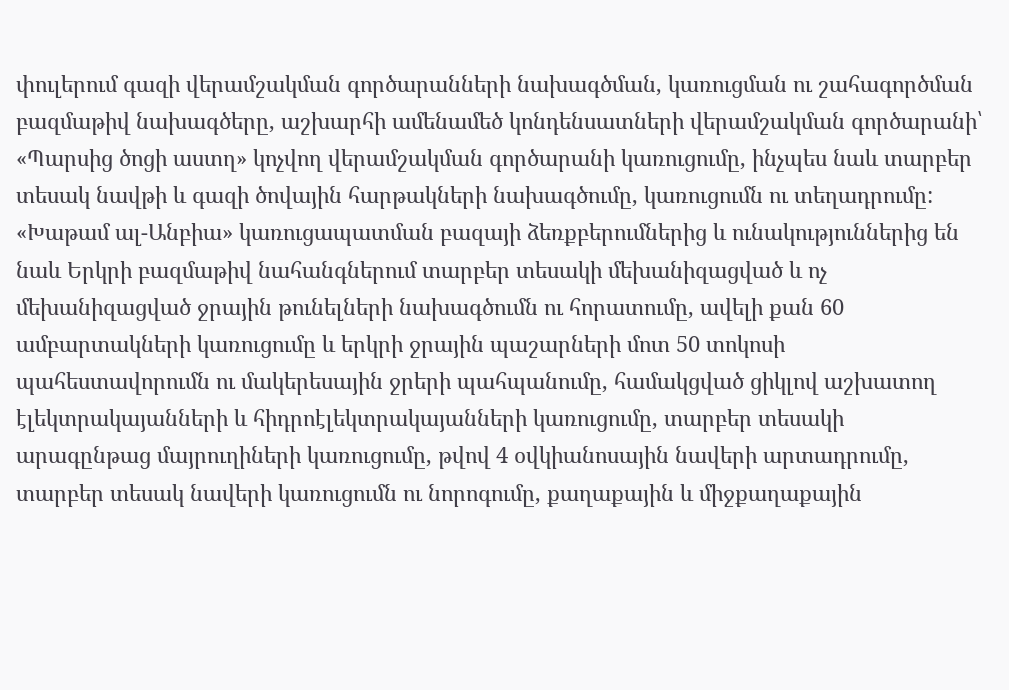փուլերում գազի վերամշակման գործարանների նախագծման, կառուցման ու շահագործման բազմաթիվ նախագծերը, աշխարհի ամենամեծ կոնդենսատների վերամշակման գործարանի՝ «Պարսից ծոցի աստղ» կոչվող վերամշակման գործարանի կառուցումը, ինչպես նաև տարբեր տեսակ նավթի և գազի ծովային հարթակների նախագծումը, կառուցումն ու տեղադրումը: «Խաթամ ալ-Անբիա» կառուցապատման բազայի ձեռքբերումներից և ունակություններից են նաև Երկրի բազմաթիվ նահանգներում տարբեր տեսակի մեխանիզացված և ոչ մեխանիզացված ջրային թունելների նախագծումն ու հորատումը, ավելի քան 60 ամբարտակների կառուցումը և երկրի ջրային պաշարների մոտ 50 տոկոսի պահեստավորումն ու մակերեսային ջրերի պահպանումը, համակցված ցիկլով աշխատող էլեկտրակայանների և հիդրոէլեկտրակայանների կառուցումը, տարբեր տեսակի արագընթաց մայրուղիների կառուցումը, թվով 4 օվկիանոսային նավերի արտադրումը, տարբեր տեսակ նավերի կառուցումն ու նորոգումը, քաղաքային և միջքաղաքային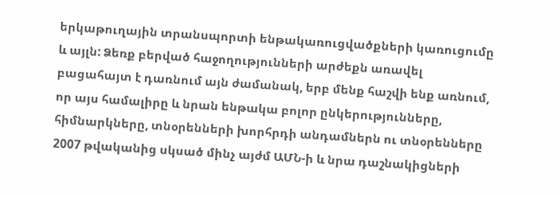երկաթուղային տրանսպորտի ենթակառուցվածքների կառուցումը և այլն: Ձեռք բերված հաջողությունների արժեքն առավել բացահայտ է դառնում այն ժամանակ, երբ մենք հաշվի ենք առնում, որ այս համալիրը և նրան ենթակա բոլոր ընկերությունները, հիմնարկները, տնօրենների խորհրդի անդամներն ու տնօրենները 2007 թվականից սկսած մինչ այժմ ԱՄՆ-ի և նրա դաշնակիցների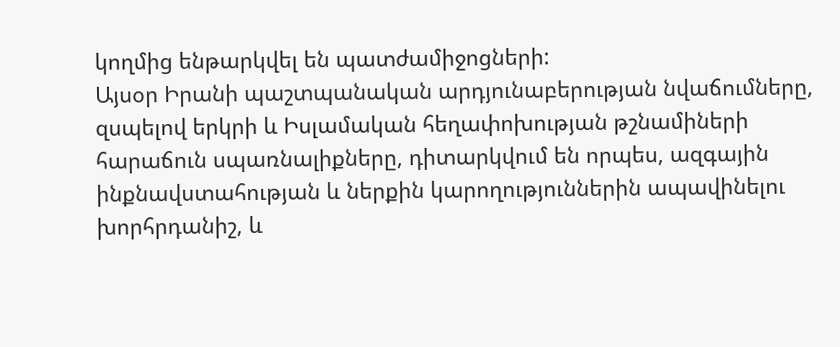կողմից ենթարկվել են պատժամիջոցների:
Այսօր Իրանի պաշտպանական արդյունաբերության նվաճումները, զսպելով երկրի և Իսլամական հեղափոխության թշնամիների հարաճուն սպառնալիքները, դիտարկվում են որպես, ազգային ինքնավստահության և ներքին կարողություններին ապավինելու խորհրդանիշ, և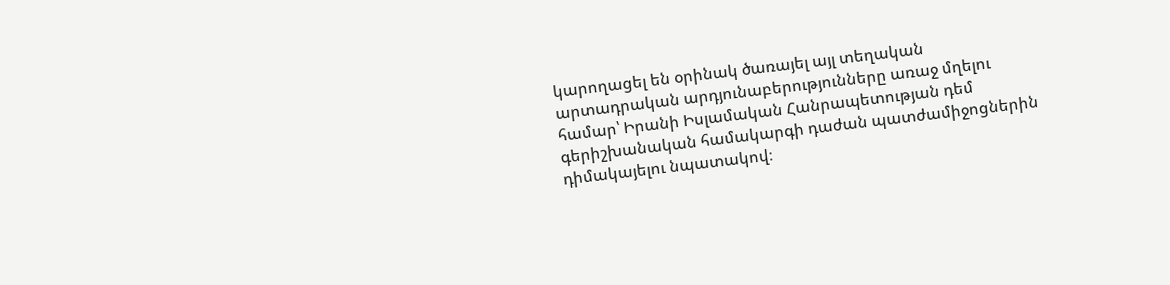կարողացել են օրինակ ծառայել այլ տեղական արտադրական արդյունաբերությունները առաջ մղելու համար՝ Իրանի Իսլամական Հանրապետության դեմ գերիշխանական համակարգի դաժան պատժամիջոցներին դիմակայելու նպատակով։